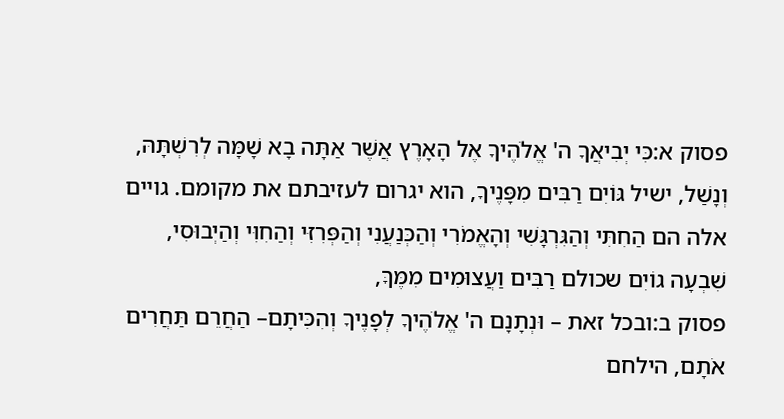פסוק א:כִּי יְבִיאֲךָ ה' אֱלֹהֶיךָ אֶל הָאָרֶץ אֲשֶׁר אַתָּה בָא שָׁמָּה לְרִשְׁתָּהּ, וְנָשַׁל, ישיל גּוֹיִם רַבִּים מִפָּנֶיךָ, הוא יגרום לעזיבתם את מקומם. גויים אלה הם הַחִתִּי וְהַגִּרְגָּשִׁי וְהָאֱמֹרִי וְהַכְּנַעֲנִי וְהַפְּרִזִּי וְהַחִוִּי וְהַיְבוּסִי, שִׁבְעָה גוֹיִם שכולם רַבִּים וַעֲצוּמִים מִמֶּךָּ,
פסוק ב:ובכל זאת – וּנְתָנָם ה' אֱלֹהֶיךָ לְפָנֶיךָ וְהִכִּיתָם– הַחֲרֵם תַּחֲרִים אֹתָם, הילחם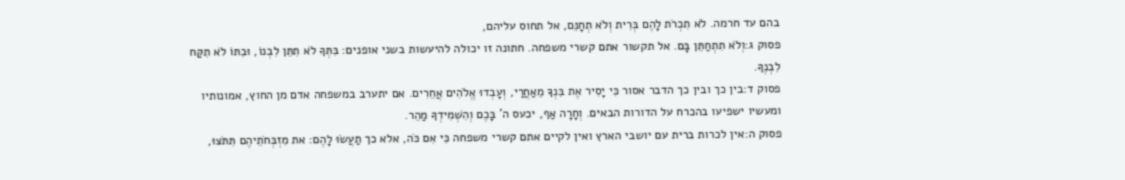בהם עד חרמה. לֹא תִכְרֹת לָהֶם בְּרִית וְלֹא תְחָנֵּם, אל תחוס עליהם,
פסוק ג:וְלֹא תִתְחַתֵּן בָּם. אל תקשור אתם קשרי משפחה. חתונה זו יכולה להיעשות בשני אופנים: בִּתְּךָ לֹא תִתֵּן לִבְנוֹ, וּבִתּוֹ לֹא תִקַּח לִבְנֶךָ.
פסוק ד:בין כך ובין כך הדבר אסור כִּי יָסִיר אֶת בִּנְךָ מֵאַחֲרַי, וְעָבְדוּ אֱלֹהִים אֲחֵרִים. אם יתערב במשפחה אדם מן החוץ, אמונותיו ומעשיו ישפיעו בהכרח על הדורות הבאים. וְחָרָה אַף, יכעס ה' בָּכֶם וְהִשְׁמִידְךָ מַהֵר.
פסוק ה:אין לכרות ברית עם יושבי הארץ ואין לקיים אתם קשרי משפחה כִּי אִם כֹּה, אלא כך תַעֲשׂוּ לָהֶם: את מִזְבְּחֹתֵיהֶם תִּתֹּצוּ,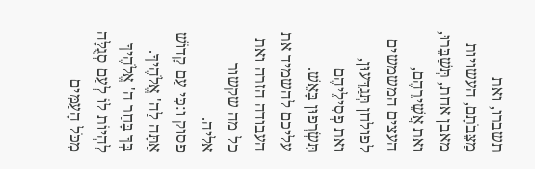תשברו, ואת מַצֵּבֹתָם, העשויות מאבן אחת, תְּשַׁבֵּרוּ, ואת אֲשֵׁירֵהֶם, העצים המשמשים לפולחן תְּגַדֵּעוּן, ואת פְסִילֵיהֶם תִּשְׂרְפוּן בָּאֵשׁ. עליכם להשמיד את העבודה הזרה ואת כל מה שקשור אליה.
פסוק ו:כִּי עַם קָדוֹשׁ אַתָּה לַה' אֱלֹהֶיךָ. בְּךָ בָּחַר ה' אֱלֹהֶיךָ לִהְיוֹת לוֹ לְעַם סְגֻלָּה מִכֹּל הָעַמִּים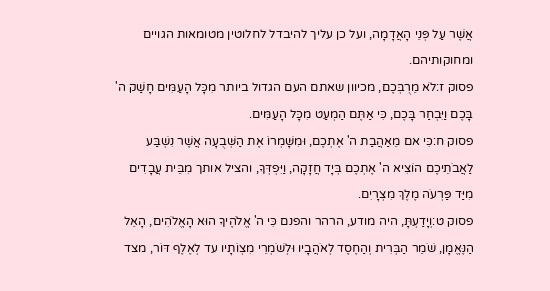אֲשֶׁר עַל פְּנֵי הָאֲדָמָה, ועל כן עליך להיבדל לחלוטין מטומאות הגויים ומחוקותיהם.
פסוק ז:לֹא מֵרֻבְּכֶם, מכיוון שאתם העם הגדול ביותר מִכָּל הָעַמִּים חָשַׁק ה' בָּכֶם וַיִּבְחַר בָּכֶם, כִּי אַתֶּם הַמְעַט מִכָּל הָעַמִּים.
פסוק ח:כִּי אם מֵאַהֲבַת ה' אֶתְכֶם, וּמִשָּׁמְרוֹ אֶת הַשְּׁבֻעָה אֲשֶׁר נִשְׁבַּע לַאֲבֹתֵיכֶם הוֹצִיא ה' אֶתְכֶם בְּיָד חֲזָקָה, וַיִּפְדְּךָ, והציל אותך מִבֵּית עֲבָדִים מִיַּד פַּרְעֹה מֶלֶךְ מִצְרָיִם.
פסוק ט:וְיָדַעְתָּ, היה מודע, הרהר והפנם כִּי ה' אֱלֹהֶיךָ הוּא הָאֱלֹהִים, הָאֵל הַנֶּאֱמָן, שֹׁמֵר הַבְּרִית וְהַחֶסֶד לְאֹהֲבָיו וּלְשֹׁמְרֵי מִצְוֹתָיו עד לְאֶלֶף דּוֹר, מצד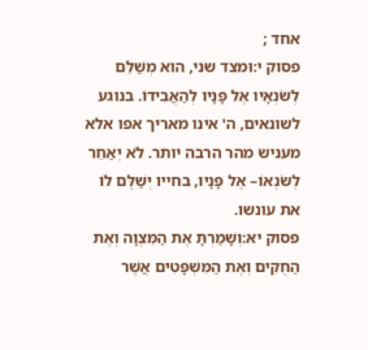אחד ;
פסוק י:וּמצד שני, הוא מְשַׁלֵּם לְשֹׂנְאָיו אֶל פָּנָיו לְהַאֲבִידוֹ. בנוגע לשונאים, ה' אינו מאריך אפו אלא מעניש מהר הרבה יותר. לֹא יְאַחֵר לְשֹׂנְאוֹ– אֶל פָּנָיו, בחייו יְשַׁלֶּם לוֹ את עונשו.
פסוק יא:וְשָׁמַרְתָּ אֶת הַמִּצְוָה וְאֶת הַחֻקִּים וְאֶת הַמִּשְׁפָּטִים אֲשֶׁר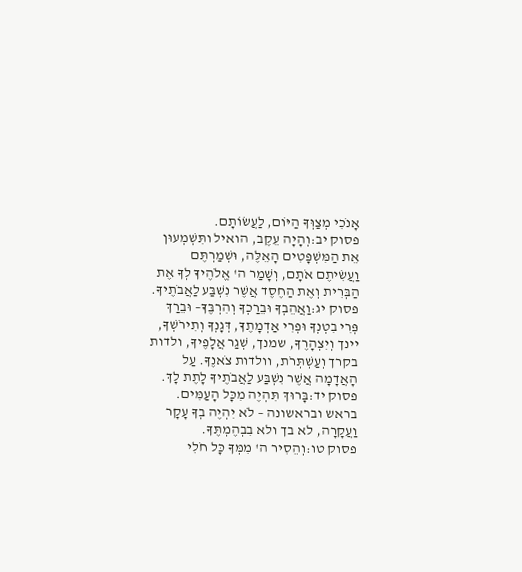אָנֹכִי מְצַוְּךָ הַיּוֹם, לַעֲשׂוֹתָם.
פסוק יב:וְהָיָה עֵקֶב, הואיל ותִּשְׁמְעוּן אֵת הַמִּשְׁפָּטִים הָאֵלֶּה, וּשְׁמַרְתֶּם וַעֲשִׂיתֶם אֹתָם, וְשָׁמַר ה' אֱלֹהֶיךָ לְךָ אֶת הַבְּרִית וְאֶת הַחֶסֶד אֲשֶׁר נִשְׁבַּע לַאֲבֹתֶיךָ.
פסוק יג:וַאֲהֵבְךָ וּבֵרַכְךָ וְהִרְבֶּךָ– וּבֵרַךְ פְּרִי בִטְנְךָ וּפְרִי אַדְמָתֶךָ, דְּגָנְךָ וְתִירֹשְׁךָ, יינך וְיִצְהָרֶךָ, שמנך, שְׁגַר אֲלָפֶיךָ, ולדות בקרך וְעַשְׁתְּרֹת, וולדות צֹאנֶךָ. עַל הָאֲדָמָה אֲשֶׁר נִשְׁבַּע לַאֲבֹתֶיךָ לָתֶת לָךְ.
פסוק יד:בָּרוּךְ תִּהְיֶה מִכָּל הָעַמִּים. בראש ובראשונה – לֹא יִהְיֶה בְךָ עָקָר וַעֲקָרָה, לא בך ולא בִבְהֶמְתֶּךָ.
פסוק טו:וְהֵסִיר ה' מִמְּךָ כָּל חֹלִי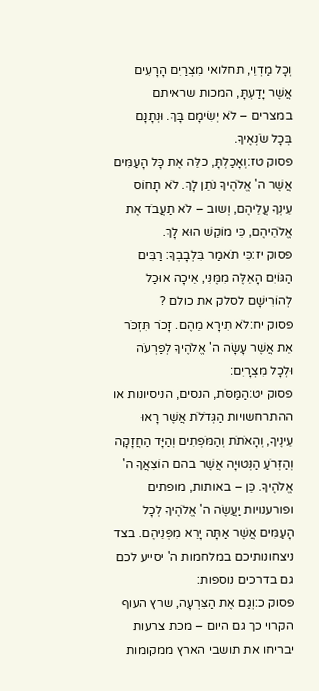וְכָל מַדְוֵי, תחלואי מִצְרַיִם הָרָעִים אֲשֶׁר יָדַעְתָּ, המכות שראיתם במצרים – לֹא יְשִׂימָם בָּךְ. וּנְתָנָם בְּכָל שֹׂנְאֶיךָ.
פסוק טז:וְאָכַלְתָּ, כלֵּה אֶת כָּל הָעַמִּים אֲשֶׁר ה' אֱלֹהֶיךָ נֹתֵן לָךְ. לֹא תָחוֹס עֵינְךָ עֲלֵיהֶם, וְשוב – לֹא תַעֲבֹד אֶת אֱלֹהֵיהֶם, כִּי מוֹקֵשׁ הוּא לָךְ.
פסוק יז:כִּי תֹאמַר בִּלְבָבְךָ: רַבִּים הַגּוֹיִם הָאֵלֶּה מִמֶּנִּי, אֵיכָה אוּכַל לְהוֹרִישָׁם לסלק את כולם ?
פסוק יח:לֹא תִירָא מֵהֶם. זָכֹר תִּזְכֹּר אֵת אֲשֶׁר עָשָׂה ה' אֱלֹהֶיךָ לְפַרְעֹה וּלְכָל מִצְרָיִם:
פסוק יט:הַמַּסֹּת, הנסים, הניסיונות או ההתרחשויות הַגְּדֹלֹת אֲשֶׁר רָאוּ עֵינֶיךָ, וְהָאֹתֹת וְהַמֹּפְתִים וְהַיָּד הַחֲזָקָה וְהַזְּרֹעַ הַנְּטוּיָה אֲשֶׁר בהם הוֹצִאֲךָ ה' אֱלֹהֶיךָ. כֵּן – באותות, מופתים ופורענויות יַעֲשֶׂה ה' אֱלֹהֶיךָ לְכָל הָעַמִּים אֲשֶׁר אַתָּה יָרֵא מִפְּנֵיהֶם. בצד ניצחונותיכם במלחמות ה' יסייע לכם גם בדרכים נוספות:
פסוק כ:וְגַם אֶת הַצִּרְעָה, שרץ העוף הקרוי כך גם היום – מכת צרעות יבריחו את תושבי הארץ ממקומות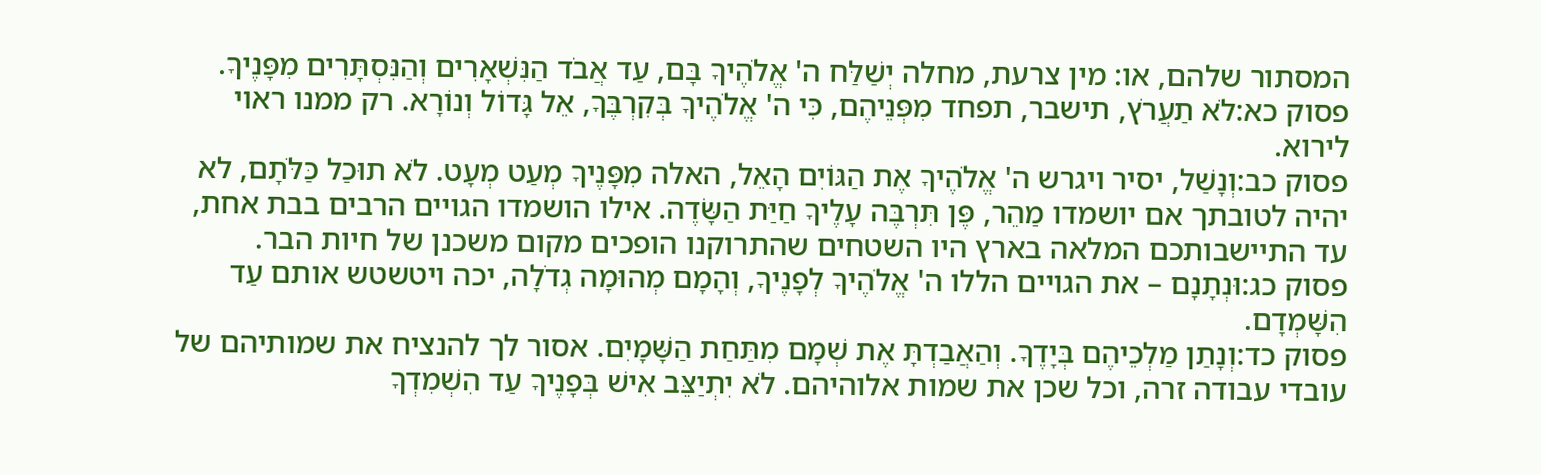המסתור שלהם, או: מין צרעת, מחלה יְשַׁלַּח ה' אֱלֹהֶיךָ בָּם, עַד אֲבֹד הַנִּשְׁאָרִים וְהַנִּסְתָּרִים מִפָּנֶיךָ.
פסוק כא:לֹא תַעֲרֹץ, תישבר, תפחד מִפְּנֵיהֶם, כִּי ה' אֱלֹהֶיךָ בְּקִרְבֶּךָ, אֵל גָּדוֹל וְנוֹרָא. רק ממנו ראוי לירוא.
פסוק כב:וְנָשַׁל, יסיר ויגרש ה' אֱלֹהֶיךָ אֶת הַגּוֹיִם הָאֵל, האלה מִפָּנֶיךָ מְעַט מְעָט. לֹא תוּכַל כַּלֹּתָם, לא יהיה לטובתך אם יושמדו מַהֵר, פֶּן תִּרְבֶּה עָלֶיךָ חַיַּת הַשָּׂדֶה. אילו הושמדו הגויים הרבים בבת אחת, עד התיישבותכם המלאה בארץ היו השטחים שהתרוקנו הופכים מקום משכנן של חיות הבר.
פסוק כג:וּנְתָנָם – את הגויים הללו ה' אֱלֹהֶיךָ לְפָנֶיךָ, וְהָמָם מְהוּמָה גְדֹלָה, יכה ויטשטש אותם עַד הִשָּׁמְדָם.
פסוק כד:וְנָתַן מַלְכֵיהֶם בְּיָדֶךָ. וְהַאֲבַדְתָּ אֶת שְׁמָם מִתַּחַת הַשָּׁמָיִם. אסור לך להנציח את שמותיהם של עובדי עבודה זרה, וכל שכן את שמות אלוהיהם. לֹא יִתְיַצֵּב אִישׁ בְּפָנֶיךָ עַד הִשְׁמִדְךָ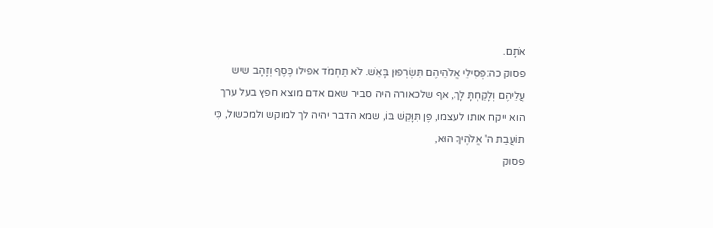אֹתָם.
פסוק כה:פְּסִילֵי אֱלֹהֵיהֶם תִּשְׂרְפוּן בָּאֵשׁ. לֹא תַחְמֹד אפילו כֶּסֶף וְזָהָב שיש עֲלֵיהֶם וְלָקַחְתָּ לָךְ, אף שלכאורה היה סביר שאם אדם מוצא חפץ בעל ערך הוא ייקח אותו לעצמו, פֶּן תִּוָּקֵשׁ בּוֹ, שמא הדבר יהיה לך למוקש ולמכשול, כִּי תוֹעֲבַת ה' אֱלֹהֶיךָ הוּא,
פסוק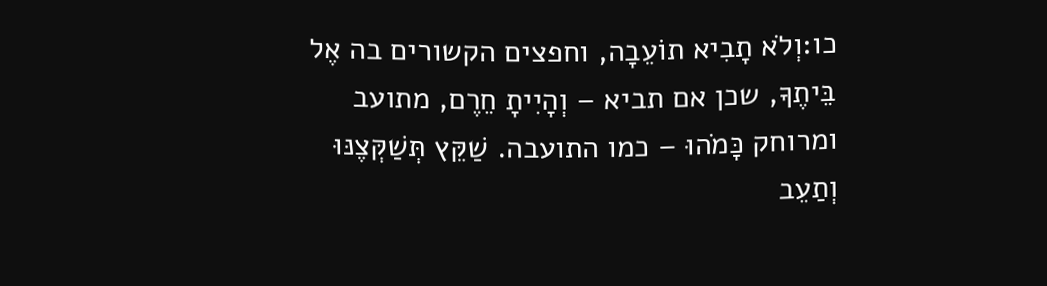כו:וְלֹא תָבִיא תוֹעֵבָה, וחפצים הקשורים בה אֶל בֵּיתֶךָ, שכן אם תביא – וְהָיִיתָ חֵרֶם, מתועב ומרוחק כָּמֹהוּ – כמו התועבה. שַׁקֵּץ תְּשַׁקְּצֶנּוּ וְתַעֵב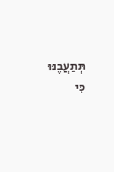תְּתַעֲבֶנּוּ כִּי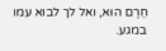חֵרֶם הוּא, ואל לך לבוא עמו במגע.